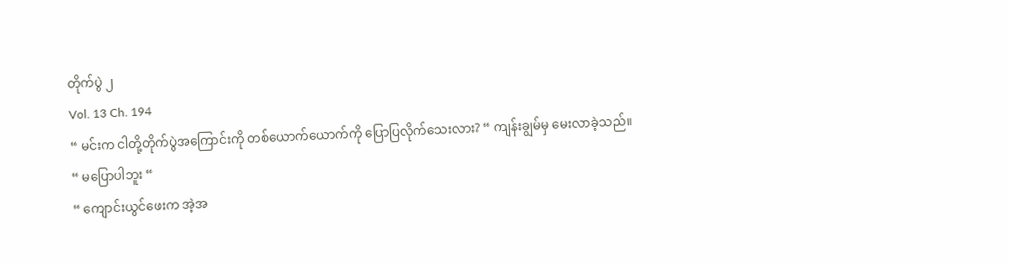တိုက်ပွဲ ၂
Vol. 13 Ch. 194
“ မင်းက ငါတို့တိုက်ပွဲအကြောင်းကို တစ်ယောက်ယောက်ကို ပြောပြလိုက်သေးလား? “ ကျန်းချွမ်မှ မေးလာခဲ့သည်။
“ မပြောပါဘူး “
“ ကျောင်းယွင်ဖေးက အဲ့အ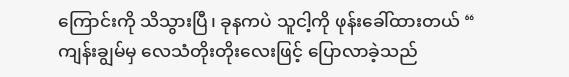ကြောင်းကို သိသွားပြီ၊ ခုနကပဲ သူငါ့ကို ဖုန်းခေါ်ထားတယ် “ ကျန်းချွမ်မှ လေသံတိုးတိုးလေးဖြင့် ပြောလာခဲ့သည်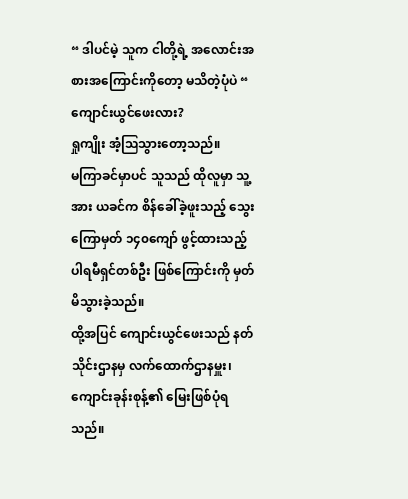“ ဒါပင်မဲ့ သူက ငါတို့ရဲ့ အလောင်းအစားအကြောင်းကိုတော့ မသိတဲ့ပုံပဲ “
ကျောင်းယွင်ဖေးလား?
ရှုကျိုး အံ့ဩသွားတော့သည်။
မကြာခင်မှာပင် သူသည် ထိုလူမှာ သူ့အား ယခင်က စိန်ခေါ်ခဲ့ဖူးသည့် သွေးကြောမှတ် ၁၄၀ကျော် ဖွင့်ထားသည့် ပါရမီရှင်တစ်ဦး ဖြစ်ကြောင်းကို မှတ်မိသွားခဲ့သည်။
ထို့အပြင် ကျောင်းယွင်ဖေးသည် နတ်သိုင်းဌာနမှ လက်ထောက်ဌာနမှူး၊ ကျောင်းခုန်းစုန့်၏ မြေးဖြစ်ပုံရသည်။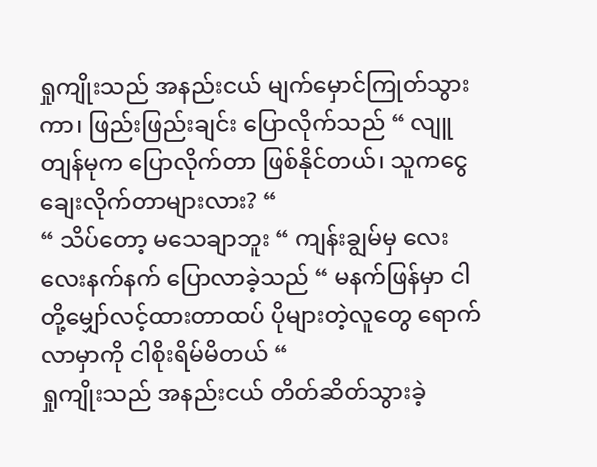ရှုကျိုးသည် အနည်းငယ် မျက်မှောင်ကြုတ်သွားကာ၊ ဖြည်းဖြည်းချင်း ပြောလိုက်သည် “ လျူတျန်မုက ပြောလိုက်တာ ဖြစ်နိုင်တယ်၊ သူကငွေချေးလိုက်တာများလား? “
“ သိပ်တော့ မသေချာဘူး “ ကျန်းချွမ်မှ လေးလေးနက်နက် ပြောလာခဲ့သည် “ မနက်ဖြန်မှာ ငါတို့မျှော်လင့်ထားတာထပ် ပိုများတဲ့လူတွေ ရောက်လာမှာကို ငါစိုးရိမ်မိတယ် “
ရှုကျိုးသည် အနည်းငယ် တိတ်ဆိတ်သွားခဲ့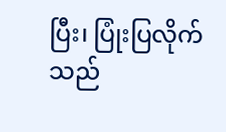ပြီး၊ ပြုံးပြလိုက်သည်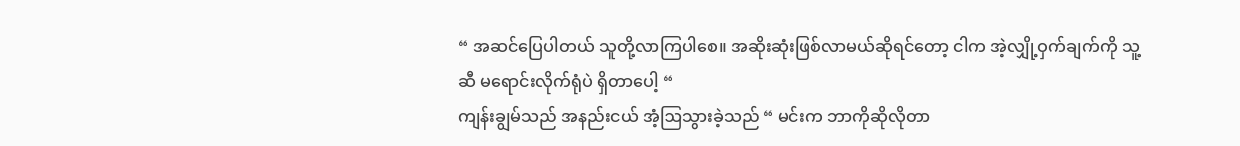“ အဆင်ပြေပါတယ် သူတို့လာကြပါစေ။ အဆိုးဆုံးဖြစ်လာမယ်ဆိုရင်တော့ ငါက အဲ့လျှို့ဝှက်ချက်ကို သူ့ဆီ မရောင်းလိုက်ရုံပဲ ရှိတာပေါ့ “
ကျန်းချွမ်သည် အနည်းငယ် အံ့ဩသွားခဲ့သည် “ မင်းက ဘာကိုဆိုလိုတာ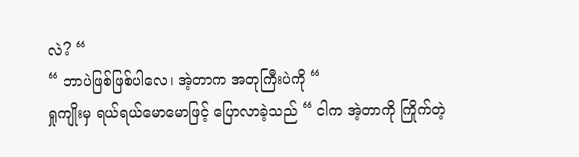လဲ? “
“ ဘာပဲဖြစ်ဖြစ်ပါလေ၊ အဲ့တာက အတုကြီးပဲကို “
ရှုကျိုးမှ ရယ်ရယ်မောမောဖြင့် ပြောလာခဲ့သည် “ ငါက အဲ့တာကို ကြိုက်တဲ့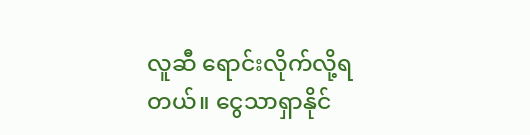လူဆီ ရောင်းလိုက်လို့ရတယ်။ ငွေသာရှာနိုင်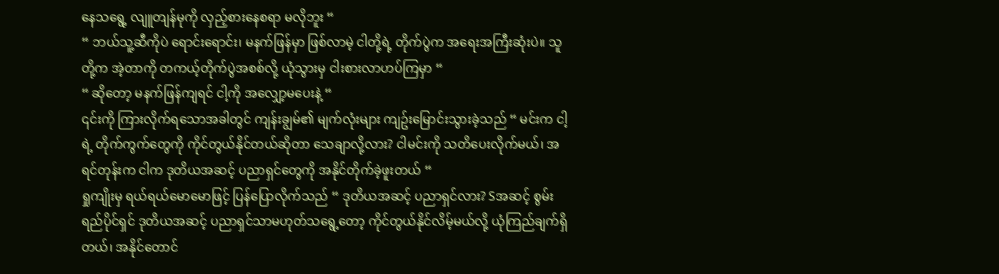နေသရွေ့ လျူတျန်မုကို လှည့်စားနေစရာ မလိုဘူး “
“ ဘယ်သူ့ဆီကိုပဲ ရောင်းရောင်း၊ မနက်ဖြန်မှာ ဖြစ်လာမဲ့ ငါတို့ရဲ့ တိုက်ပွဲက အရေးအကြီးဆုံးပဲ။ သူတို့က အဲ့တာကို တကယ့်တိုက်ပွဲအစစ်လို့ ယုံသွားမှ ငါးစားလာဟပ်ကြမှာ “
“ ဆိုတော့ မနက်ဖြန်ကျရင် ငါ့ကို အလျှော့မပေးနဲ့ “
၎င်းကို ကြားလိုက်ရသောအခါတွင် ကျန်းချွမ်၏ မျက်လုံးများ ကျဥ်းမြောင်းသွားခဲ့သည် “ မင်းက ငါ့ရဲ့ တိုက်ကွက်တွေကို ကိုင်တွယ်နိုင်တယ်ဆိုတာ သေချာလို့လား? ငါမင်းကို သတိပေးလိုက်မယ်၊ အရင်တုန်းက ငါက ဒုတိယအဆင့် ပညာရှင်တွေကို အနိုင်တိုက်ခဲ့ဖူးတယ် “
ရှုကျိုးမှ ရယ်ရယ်မောမောဖြင့် ပြန်ပြောလိုက်သည် “ ဒုတိယအဆင့် ပညာရှင်လား? Sအဆင့် စွမ်းရည်ပိုင်ရှင် ဒုတိယအဆင့် ပညာရှင်သာမဟုတ်သရွေ့တော့ ကိုင်တွယ်နိုင်လိမ့်မယ်လို့ ယုံကြည်ချက်ရှိတယ်၊ အနိုင်တောင်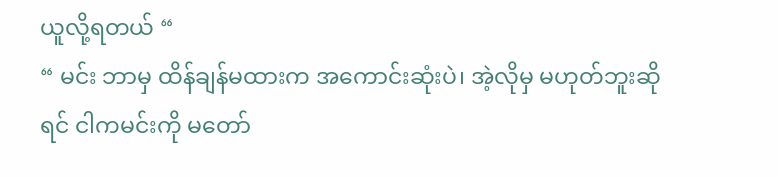ယူလို့ရတယ် “
“ မင်း ဘာမှ ထိန်ချန်မထားက အကောင်းဆုံးပဲ၊ အဲ့လိုမှ မဟုတ်ဘူးဆိုရင် ငါကမင်းကို မတော်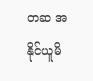တဆ အနိုင်ယူမိ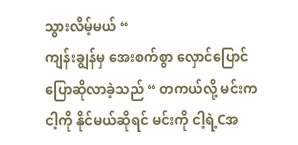သွားလိမ့်မယ် “
ကျန်းချွန်မှ အေးစက်စွာ လှောင်ပြောင်ပြောဆိုလာခဲ့သည် “ တကယ်လို့ မင်းကငါ့ကို နိုင်မယ်ဆိုရင် မင်းကို ငါ့ရဲ့Cအ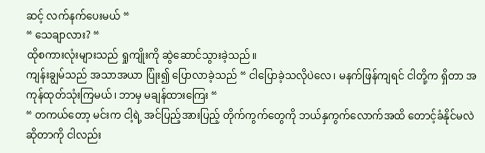ဆင့် လက်နက်ပေးမယ် “
“ သေချာလား? “
ထိုစကားလုံးများသည် ရှုကျိုးကို ဆွဲဆောင်သွားခဲ့သည်။
ကျန်းချွမ်သည် အသာအယာ ပြုံး၍ ပြောလာခဲ့သည် “ ငါပြောခဲ့သလိုပဲလေ၊ မနက်ဖြန်ကျရင် ငါတို့က ရှိတာ အကုန်ထုတ်သုံးကြမယ်၊ ဘာမှ မချန်ထားကြေး “
“ တကယ်တော့ မင်းက ငါ့ရဲ့ အင်ပြည့်အားပြည့် တိုက်ကွက်တွေကို ဘယ်နှကွက်လောက်အထိ တောင့်ခံနိုင်မလဲဆိုတာကို ငါလည်း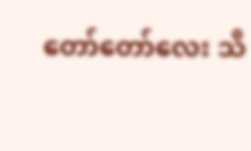တော်တော်လေး သိ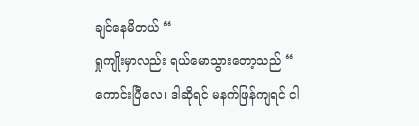ချင်နေမိတယ် “
ရှုကျိုးမှာလည်း ရယ်မောသွားတော့သည် “ ကောင်းပြီလေ၊ ဒါဆိုရင် မနက်ဖြန်ကျရင် ငါ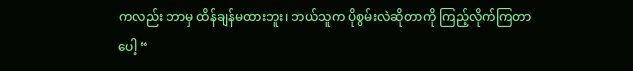ကလည်း ဘာမှ ထိန်ချန်မထားဘူး၊ ဘယ်သူက ပိုစွမ်းလဲဆိုတာကို ကြည့်လိုက်ကြတာပေါ့ “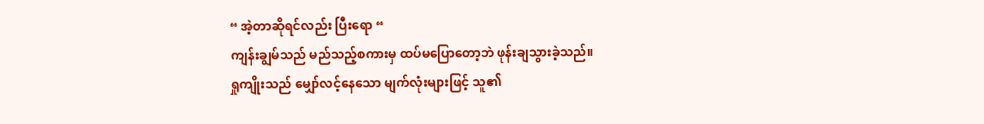“ အဲ့တာဆိုရင်လည်း ပြီးရော “
ကျန်းချွမ်သည် မည်သည့်စကားမှ ထပ်မပြောတော့ဘဲ ဖုန်းချသွားခဲ့သည်။
ရှုကျိုးသည် မျှော်လင့်နေသော မျက်လုံးများဖြင့် သူ၏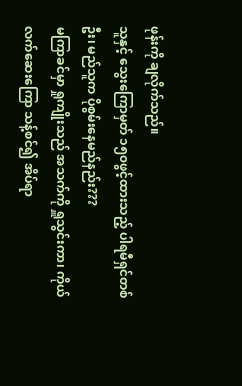ဖုန်းကို ချလိုက်သည်။
သူနှင့် သွေးကြောမှတ် ၁၅၀ဖွင့်ထားသည့် ပါရမီရှင်တစ်ဦး၊ မည်သူက ပိုစွမ်းနေမည်နည်း???
မကြာခင်မှာ ရှုကျိုးသည် အသက်ကို ရှူသွင်းကာ၊ ကိုယ်လက်ဆေးကြော သန့်စင်၍ အိပ်ရာ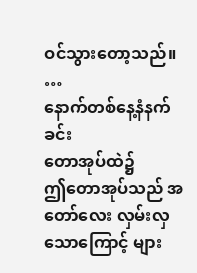ဝင်သွားတော့သည်။
…
နောက်တစ်နေ့နံနက်ခင်း
တောအုပ်ထဲ၌
ဤတောအုပ်သည် အတော်လေး လှမ်းလှသောကြောင့် များ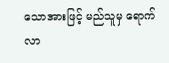သောအားဖြင့် မည်သူမှ ရောက်လာ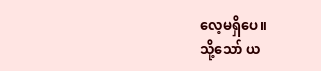လေ့မရှိပေ။
သို့သော် ယ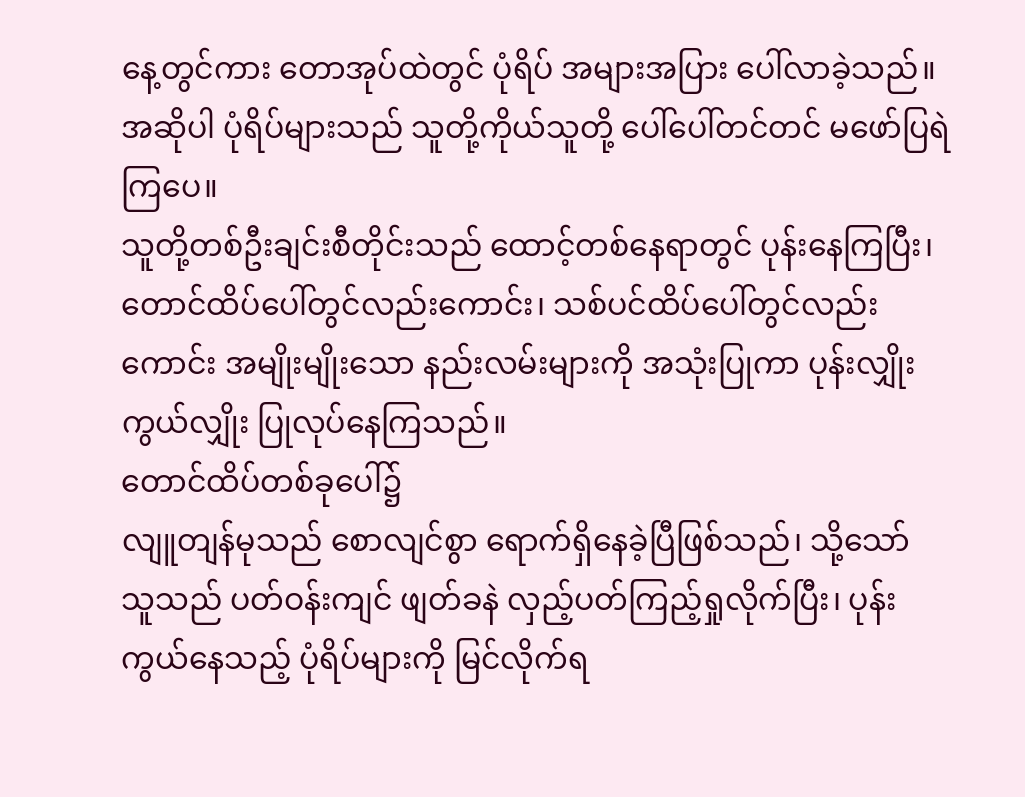နေ့တွင်ကား တောအုပ်ထဲတွင် ပုံရိပ် အများအပြား ပေါ်လာခဲ့သည်။
အဆိုပါ ပုံရိပ်များသည် သူတို့ကိုယ်သူတို့ ပေါ်ပေါ်တင်တင် မဖော်ပြရဲကြပေ။
သူတို့တစ်ဦးချင်းစီတိုင်းသည် ထောင့်တစ်နေရာတွင် ပုန်းနေကြပြီး၊ တောင်ထိပ်ပေါ်တွင်လည်းကောင်း၊ သစ်ပင်ထိပ်ပေါ်တွင်လည်းကောင်း အမျိုးမျိုးသော နည်းလမ်းများကို အသုံးပြုကာ ပုန်းလျှိုးကွယ်လျှိုး ပြုလုပ်နေကြသည်။
တောင်ထိပ်တစ်ခုပေါ်၌
လျူတျန်မုသည် စောလျင်စွာ ရောက်ရှိနေခဲ့ပြီဖြစ်သည်၊ သို့သော် သူသည် ပတ်ဝန်းကျင် ဖျတ်ခနဲ လှည့်ပတ်ကြည့်ရှုလိုက်ပြီး၊ ပုန်းကွယ်နေသည့် ပုံရိပ်များကို မြင်လိုက်ရ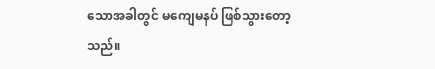သောအခါတွင် မကျေမနပ် ဖြစ်သွားတော့သည်။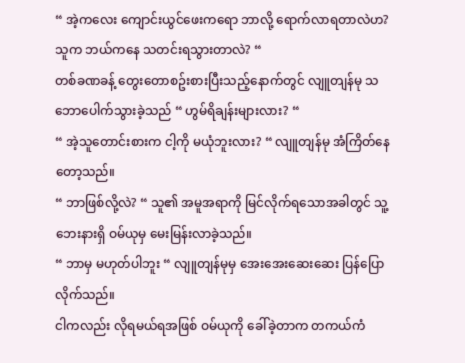“ အဲ့ကလေး ကျောင်းယွင်ဖေးကရော ဘာလို့ ရောက်လာရတာလဲဟ? သူက ဘယ်ကနေ သတင်းရသွားတာလဲ? “
တစ်ခဏခန့် တွေးတောစဥ်းစားပြီးသည့်နောက်တွင် လျူတျန်မု သဘောပေါက်သွားခဲ့သည် “ ဟွမ်ရိချန်းများလား? “
“ အဲ့သူတောင်းစားက ငါ့ကို မယုံဘူးလား? “ လျူတျန်မု အံကြိတ်နေတော့သည်။
“ ဘာဖြစ်လို့လဲ? “ သူ၏ အမူအရာကို မြင်လိုက်ရသောအခါတွင် သူ့ဘေးနားရှိ ဝမ်ယုမှ မေးမြန်းလာခဲ့သည်။
“ ဘာမှ မဟုတ်ပါဘူး “ လျူတျန်မုမှ အေးအေးဆေးဆေး ပြန်ပြောလိုက်သည်။
ငါကလည်း လိုရမယ်ရအဖြစ် ဝမ်ယုကို ခေါ်ခဲ့တာက တကယ်ကံ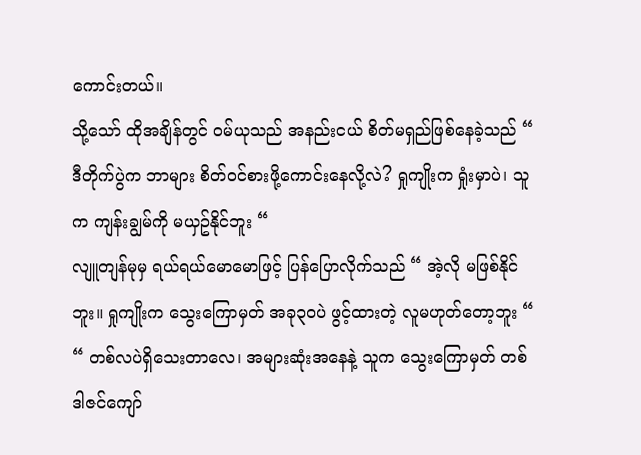ကောင်းတယ်။
သို့သော် ထိုအချိန်တွင် ဝမ်ယုသည် အနည်းငယ် စိတ်မရှည်ဖြစ်နေခဲ့သည် “ ဒီတိုက်ပွဲက ဘာများ စိတ်ဝင်စားဖို့ကောင်းနေလို့လဲ? ရှုကျိုးက ရှုံးမှာပဲ၊ သူက ကျန်းချွမ်ကို မယှဥ်နိုင်ဘူး “
လျူတျန်မုမှ ရယ်ရယ်မောမောဖြင့် ပြန်ပြောလိုက်သည် “ အဲ့လို မဖြစ်နိုင်ဘူး။ ရှုကျိုးက သွေးကြောမှတ် အခု၃၀ပဲ ဖွင့်ထားတဲ့ လူမဟုတ်တော့ဘူး “
“ တစ်လပဲရှိသေးတာလေ၊ အများဆုံးအနေနဲ့ သူက သွေးကြောမှတ် တစ်ဒါဇင်ကျော်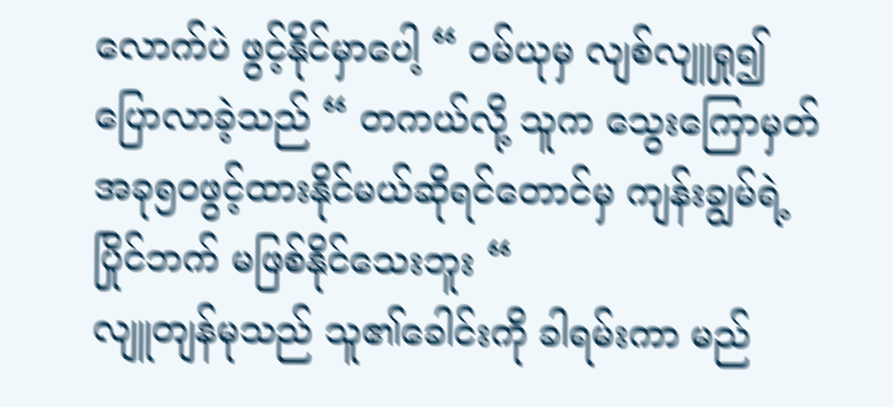လောက်ပဲ ဖွင့်နိုင်မှာပေါ့ “ ဝမ်ယုမှ လျစ်လျူရှု၍ ပြောလာခဲ့သည် “ တကယ်လို့ သူက သွေးကြောမှတ် အခု၅၀ဖွင့်ထားနိုင်မယ်ဆိုရင်တောင်မှ ကျန်းချွမ်ရဲ့ ပြိုင်ဘက် မဖြစ်နိုင်သေးဘူး “
လျူတျန်မုသည် သူ၏ခေါင်းကို ခါရမ်းကာ မည်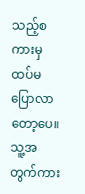သည့်စကားမှ ထပ်မပြောလာတော့ပေ။
သူ့အတွက်ကား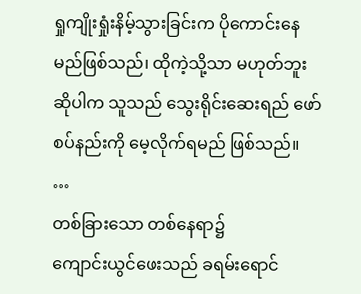ရှုကျိုးရှုံးနိမ့်သွားခြင်းက ပိုကောင်းနေမည်ဖြစ်သည်၊ ထိုကဲ့သို့သာ မဟုတ်ဘူးဆိုပါက သူသည် သွေးရိုင်းဆေးရည် ဖော်စပ်နည်းကို မေ့လိုက်ရမည် ဖြစ်သည်။
…
တစ်ခြားသော တစ်နေရာ၌
ကျောင်းယွင်ဖေးသည် ခရမ်းရောင်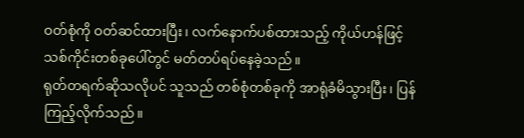ဝတ်စုံကို ဝတ်ဆင်ထားပြီး၊ လက်နောက်ပစ်ထားသည့် ကိုယ်ဟန်ဖြင့် သစ်ကိုင်းတစ်ခုပေါ်တွင် မတ်တပ်ရပ်နေခဲ့သည်။
ရုတ်တရက်ဆိုသလိုပင် သူသည် တစ်စုံတစ်ခုကို အာရုံခံမိသွားပြီး၊ ပြန်ကြည့်လိုက်သည်။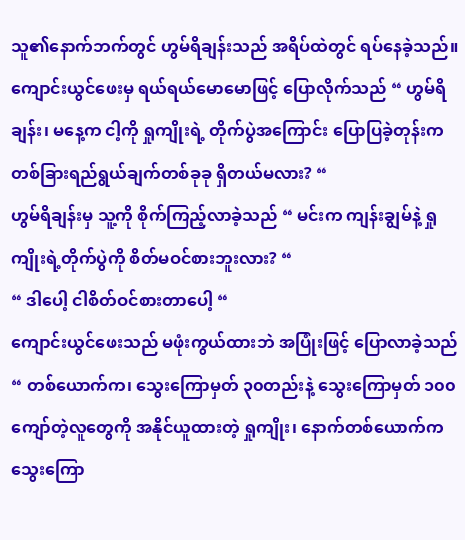သူ၏နောက်ဘက်တွင် ဟွမ်ရိချန်းသည် အရိပ်ထဲတွင် ရပ်နေခဲ့သည်။
ကျောင်းယွင်ဖေးမှ ရယ်ရယ်မောမောဖြင့် ပြောလိုက်သည် “ ဟွမ်ရိချန်း၊ မနေ့က ငါ့ကို ရှုကျိုးရဲ့ တိုက်ပွဲအကြောင်း ပြောပြခဲ့တုန်းက တစ်ခြားရည်ရွယ်ချက်တစ်ခုခု ရှိတယ်မလား? “
ဟွမ်ရိချန်းမှ သူ့ကို စိုက်ကြည့်လာခဲ့သည် “ မင်းက ကျန်းချွမ်နဲ့ ရှုကျိုးရဲ့တိုက်ပွဲကို စိတ်မဝင်စားဘူးလား? “
“ ဒါပေါ့ ငါစိတ်ဝင်စားတာပေါ့ “
ကျောင်းယွင်ဖေးသည် မဖုံးကွယ်ထားဘဲ အပြုံးဖြင့် ပြောလာခဲ့သည် “ တစ်ယောက်က၊ သွေးကြောမှတ် ၃၀တည်းနဲ့ သွေးကြောမှတ် ၁၀၀ကျော်တဲ့လူတွေကို အနိုင်ယူထားတဲ့ ရှုကျိုး၊ နောက်တစ်ယောက်က သွေးကြော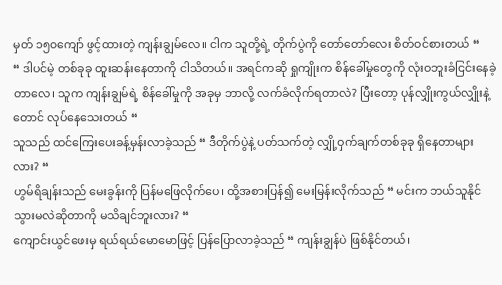မှတ် ၁၅၀ကျော် ဖွင့်ထားတဲ့ ကျန်းချွမ်လေ။ ငါက သူတို့ရဲ့ တိုက်ပွဲကို တော်တော်လေး စိတ်ဝင်စားတယ် “
“ ဒါပင်မဲ့ တစ်ခုခု ထူးဆန်းနေတာကို ငါသိတယ်။ အရင်ကဆို ရှုကျိုးက စိန်ခေါ်မှုတွေကို လုံးဝဘူးခံငြင်းနေခဲ့တာလေ၊ သူက ကျန်းချွမ်ရဲ့ စိန်ခေါ်မှုကို အခုမှ ဘာလို့ လက်ခံလိုက်ရတာလဲ? ပြီးတော့ ပုန်လျှိုးကွယ်လျှိုးနဲ့တောင် လုပ်နေသေးတယ် “
သူသည် ထင်ကြေးပေးခန့်မှန်းလာခဲ့သည် “ ဒီတိုက်ပွဲနဲ့ ပတ်သက်တဲ့ လျှို့ဝှက်ချက်တစ်ခုခု ရှိနေတာများလား? “
ဟွမ်ရိချန်းသည် မေးခွန်းကို ပြန်မဖြေလိုက်ပေ၊ ထို့အစားပြန်၍ မေးမြန်းလိုက်သည် “ မင်းက ဘယ်သူနိုင်သွားမလဲဆိုတာကို မသိချင်ဘူးလား? “
ကျောင်းယွင်ဖေးမှ ရယ်ရယ်မောမောဖြင့် ပြန်ပြောလာခဲ့သည် “ ကျန်းချွန်ပဲ ဖြစ်နိုင်တယ်၊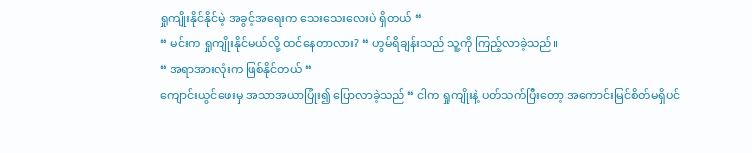ရှုကျိုးနိုင်နိုင်မဲ့ အခွင့်အရေးက သေးသေးလေးပဲ ရှိတယ် “
“ မင်းက ရှုကျိုးနိုင်မယ်လို့ ထင်နေတာလား? “ ဟွမ်ရိချန်းသည် သူ့ကို ကြည့်လာခဲ့သည်။
“ အရာအားလုံးက ဖြစ်နိုင်တယ် “
ကျောင်းယွင်ဖေးမှ အသာအယာပြုံး၍ ပြောလာခဲ့သည် “ ငါက ရှုကျိုးနဲ့ ပတ်သက်ပြီးတော့ အကောင်းမြင်စိတ်မရှိပင်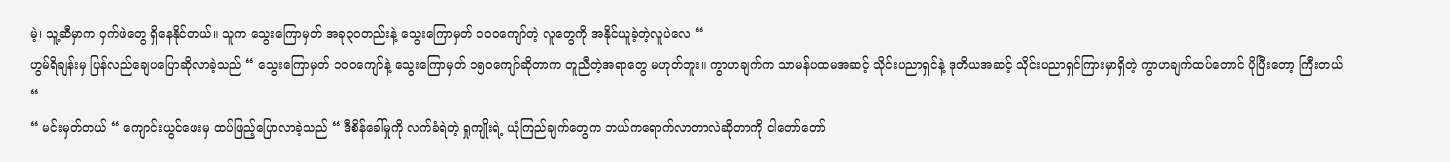မဲ့၊ သူ့ဆီမှာက ဝှက်ဖဲတွေ ရှိနေနိုင်တယ်။ သူက သွေးကြောမှတ် အခု၃၀တည်းနဲ့ သွေးကြောမှတ် ၁၀၀ကျော်တဲ့ လူတွေကို အနိုင်ယူခဲ့တဲ့လူပဲလေ “
ဟွမ်ရိချန်းမှ ပြန်လည်ချေပပြောဆိုလာခဲ့သည် “ သွေးကြောမှတ် ၁၀၀ကျော်နဲ့ သွေးကြောမှတ် ၁၅၀ကျော်ဆိုတာက တူညီတဲ့အရာတွေ မဟုတ်ဘူး။ ကွာဟချက်က သာမန်ပထမအဆင့် သိုင်းပညာရှင်နဲ့ ဒုတိယအဆင့် သိုင်းပညာရှင်ကြားမှာရှိတဲ့ ကွာဟချက်ထပ်တောင် ပိုပြီးတော့ ကြီးတယ် “
“ မင်းမှတ်တယ် “ ကျောင်းယွင်ဖေးမှ ထပ်ဖြည့်ပြောလာခဲ့သည် “ ဒီစိန်ခေါ်မှုကို လက်ခံရဲတဲ့ ရှုကျိုးရဲ့ ယုံကြည်ချက်တွေက ဘယ်ကရောက်လာတာလဲဆိုတာကို ငါတော်တော်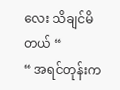လေး သိချင်မိတယ် “
“ အရင်တုန်းက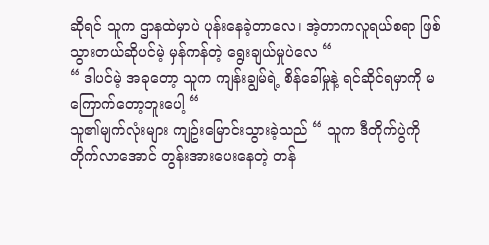ဆိုရင် သူက ဌာနထဲမှာပဲ ပုန်းနေခဲ့တာလေ၊ အဲ့တာကလူရယ်စရာ ဖြစ်သွားတယ်ဆိုပင်မဲ့ မှန်ကန်တဲ့ ရွေးချယ်မှုပဲလေ “
“ ဒါပင်မဲ့ အခုတော့ သူက ကျန်းချွမ်ရဲ့ စိန်ခေါ်မှုနဲ့ ရင်ဆိုင်ရမှာကို မကြောက်တော့ဘူးပေါ့ “
သူ၏မျက်လုံးများ ကျဥ်းမြောင်းသွားခဲ့သည် “ သူက ဒီတိုက်ပွဲကို တိုက်လာအောင် တွန်းအားပေးနေတဲ့ တန်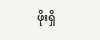ဖိုးရှိ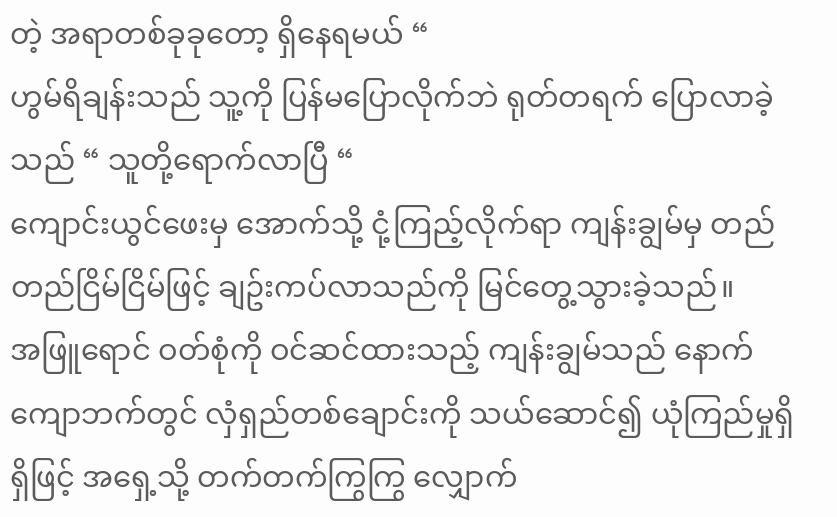တဲ့ အရာတစ်ခုခုတော့ ရှိနေရမယ် “
ဟွမ်ရိချန်းသည် သူ့ကို ပြန်မပြောလိုက်ဘဲ ရုတ်တရက် ပြောလာခဲ့သည် “ သူတို့ရောက်လာပြီ “
ကျောင်းယွင်ဖေးမှ အောက်သို့ ငုံ့ကြည့်လိုက်ရာ ကျန်းချွမ်မှ တည်တည်ငြိမ်ငြိမ်ဖြင့် ချဥ်းကပ်လာသည်ကို မြင်တွေ့သွားခဲ့သည်။
အဖြူရောင် ဝတ်စုံကို ဝင်ဆင်ထားသည့် ကျန်းချွမ်သည် နောက်ကျောဘက်တွင် လှံရှည်တစ်ချောင်းကို သယ်ဆောင်၍ ယုံကြည်မှုရှိရှိဖြင့် အရှေ့သို့ တက်တက်ကြွကြွ လျှောက်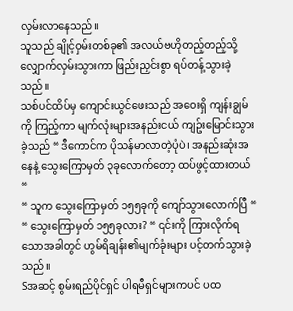လှမ်းလာနေသည်။
သူသည် ချိုင့်ဝှမ်းတစ်ခု၏ အလယ်ဗဟိုတည့်တည့်သို့ လျှောက်လှမ်းသွားကာ ဖြည်းညှင်းစွာ ရပ်တန့်သွားခဲ့သည်။
သစ်ပင်ထိပ်မှ ကျောင်းယွင်ဖေးသည် အဝေးရှိ ကျန်းချွမ်ကို ကြည့်ကာ မျက်လုံးများအနည်းငယ် ကျဥ်းမြောင်းသွားခဲ့သည် “ ဒီကောင်က ပိုသန်မာလာတဲ့ပုံပဲ၊ အနည်းဆုံးအနေနဲ့ သွေးကြောမှတ် ၃ခုလောက်တော့ ထပ်ဖွင့်ထားတယ် “
“ သူက သွေးကြောမှတ် ၁၅၅ခုကို ကျော်သွားလောက်ပြီ “
“ သွေးကြောမှတ် ၁၅၅ခုလား? “ ၎င်းကို ကြားလိုက်ရသောအခါတွင် ဟွမ်ရိချန်း၏မျက်ခုံးများ ပင့်တက်သွားခဲ့သည်။
Sအဆင့် စွမ်းရည်ပိုင်ရှင် ပါရမီရှင်များကပင် ပထ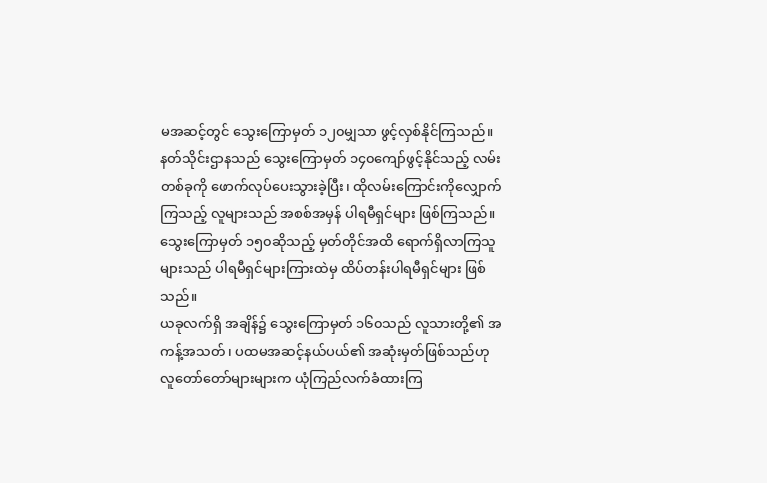မအဆင့်တွင် သွေးကြောမှတ် ၁၂၀မျှသာ ဖွင့်လှစ်နိုင်ကြသည်။
နတ်သိုင်းဌာနသည် သွေးကြောမှတ် ၁၄၀ကျော်ဖွင့်နိုင်သည့် လမ်းတစ်ခုကို ဖောက်လုပ်ပေးသွားခဲ့ပြီး၊ ထိုလမ်းကြောင်းကိုလျှောက်ကြသည့် လူများသည် အစစ်အမှန် ပါရမီရှင်များ ဖြစ်ကြသည်။
သွေးကြောမှတ် ၁၅၀ဆိုသည့် မှတ်တိုင်အထိ ရောက်ရှိလာကြသူများသည် ပါရမီရှင်များကြားထဲမှ ထိပ်တန်းပါရမီရှင်များ ဖြစ်သည်။
ယခုလက်ရှိ အချိန်၌ သွေးကြောမှတ် ၁၆၀သည် လူသားတို့၏ အကန့်အသတ်၊ ပထမအဆင့်နယ်ပယ်၏ အဆုံးမှတ်ဖြစ်သည်ဟု လူတော်တော်များများက ယုံကြည်လက်ခံထားကြ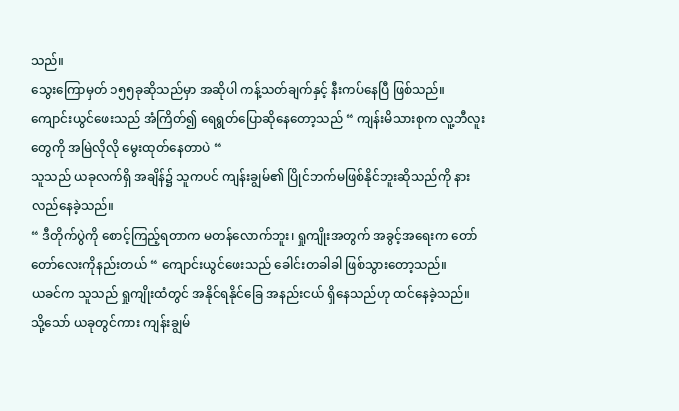သည်။
သွေးကြောမှတ် ၁၅၅ခုဆိုသည်မှာ အဆိုပါ ကန့်သတ်ချက်နှင့် နီးကပ်နေပြီ ဖြစ်သည်။
ကျောင်းယွင်ဖေးသည် အံကြိတ်၍ ရေရွတ်ပြောဆိုနေတော့သည် “ ကျန်းမိသားစုက လူ့ဘီလူးတွေကို အမြဲလိုလို မွေးထုတ်နေတာပဲ “
သူသည် ယခုလက်ရှိ အချိန်၌ သူကပင် ကျန်းချွမ်၏ ပြိုင်ဘက်မဖြစ်နိုင်ဘူးဆိုသည်ကို နားလည်နေခဲ့သည်။
“ ဒီတိုက်ပွဲကို စောင့်ကြည့်ရတာက မတန်လောက်ဘူး၊ ရှုကျိုးအတွက် အခွင့်အရေးက တော်တော်လေးကိုနည်းတယ် “ ကျောင်းယွင်ဖေးသည် ခေါင်းတခါခါ ဖြစ်သွားတော့သည်။
ယခင်က သူသည် ရှုကျိုးထံတွင် အနိုင်ရနိုင်ခြေ အနည်းငယ် ရှိနေသည်ဟု ထင်နေခဲ့သည်။
သို့သော် ယခုတွင်ကား ကျန်းချွမ်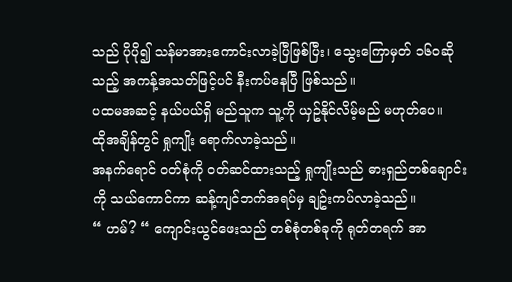သည် ပိုပို၍ သန်မာအားကောင်းလာခဲ့ပြီဖြစ်ပြီး၊ သွေးကြောမှတ် ၁၆၀ဆိုသည့် အကန့်အသတ်ဖြင့်ပင် နီးကပ်နေပြီ ဖြစ်သည်။
ပထမအဆင့် နယ်ပယ်ရှိ မည်သူက သူ့ကို ယှဥ်နိုင်လိမ့်မည် မဟုတ်ပေ။
ထိုအချိန်တွင် ရှုကျိုး ရောက်လာခဲ့သည်။
အနက်ရောင် ဝတ်စုံကို ဝတ်ဆင်ထားသည့် ရှုကျိုးသည် ဓားရှည်တစ်ချောင်းကို သယ်ကောင်ကာ ဆန့်ကျင်ဘက်အရပ်မှ ချဥ်းကပ်လာခဲ့သည်။
“ ဟမ်? “ ကျောင်းယွင်ဖေးသည် တစ်စုံတစ်ခုကို ရုတ်တရက် အာ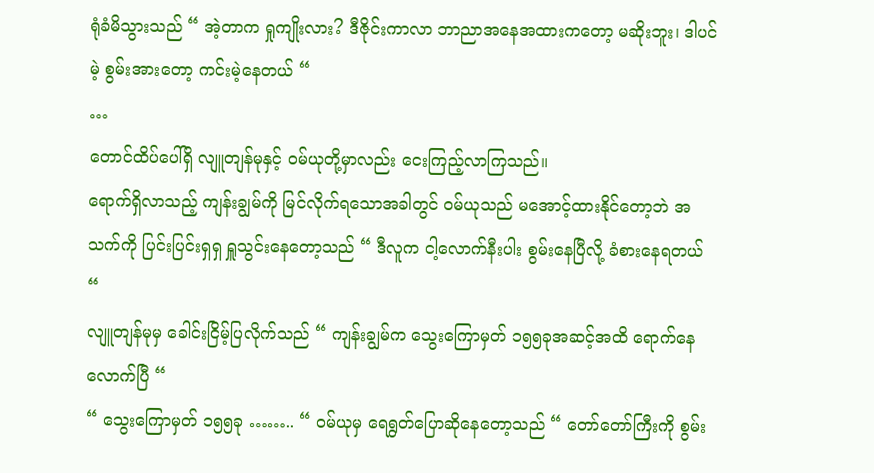ရုံခံမိသွားသည် “ အဲ့တာက ရှုကျိုးလား? ဒီဇိုင်းကာလာ ဘာညာအနေအထားကတော့ မဆိုးဘူး၊ ဒါပင်မဲ့ စွမ်းအားတော့ ကင်းမဲ့နေတယ် “
…
တောင်ထိပ်ပေါ်ရှိ လျူတျန်မုနှင့် ဝမ်ယုတို့မှာလည်း ငေးကြည့်လာကြသည်။
ရောက်ရှိလာသည့် ကျန်းချွမ်ကို မြင်လိုက်ရသောအခါတွင် ဝမ်ယုသည် မအောင့်ထားနိုင်တော့ဘဲ အသက်ကို ပြင်းပြင်းရှရှ ရှူသွင်းနေတော့သည် “ ဒီလူက ငါ့လောက်နီးပါး စွမ်းနေပြီလို့ ခံစားနေရတယ် “
လျူတျန်မုမှ ခေါင်းငြိမ့်ပြလိုက်သည် “ ကျန်းချွမ်က သွေးကြောမှတ် ၁၅၅ခုအဆင့်အထိ ရောက်နေလောက်ပြီ “
“ သွေးကြောမှတ် ၁၅၅ခု …….. “ ဝမ်ယုမှ ရေရွတ်ပြောဆိုနေတော့သည် “ တော်တော်ကြီးကို စွမ်း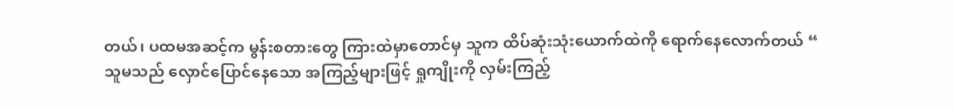တယ်၊ ပထမအဆင့်က မွန်းစတားတွေ ကြားထဲမှာတောင်မှ သူက ထိပ်ဆုံးသုံးယောက်ထဲကို ရောက်နေလောက်တယ် “
သူမသည် လှောင်ပြောင်နေသော အကြည့်များဖြင့် ရှုကျိုးကို လှမ်းကြည့်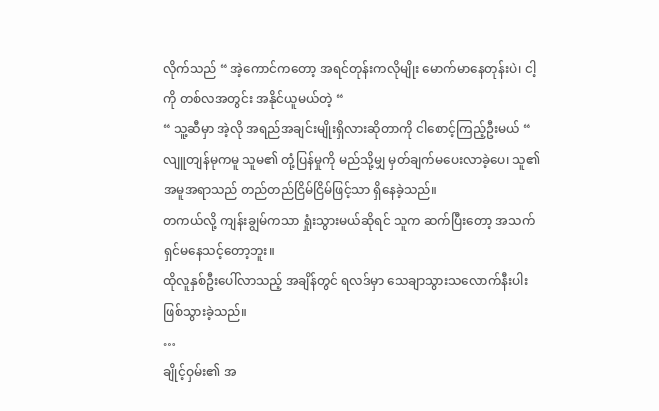လိုက်သည် “ အဲ့ကောင်ကတော့ အရင်တုန်းကလိုမျိုး မောက်မာနေတုန်းပဲ၊ ငါ့ကို တစ်လအတွင်း အနိုင်ယူမယ်တဲ့ “
“ သူ့ဆီမှာ အဲ့လို အရည်အချင်းမျိုးရှိလားဆိုတာကို ငါစောင့်ကြည့်ဦးမယ် “
လျူတျန်မုကမူ သူမ၏ တုံ့ပြန်မှုကို မည်သို့မျှ မှတ်ချက်မပေးလာခဲ့ပေ၊ သူ၏အမူအရာသည် တည်တည်ငြိမ်ငြိမ်ဖြင့်သာ ရှိနေခဲ့သည်။
တကယ်လို့ ကျန်းချွမ်ကသာ ရှုံးသွားမယ်ဆိုရင် သူက ဆက်ပြီးတော့ အသက်ရှင်မနေသင့်တော့ဘူး။
ထိုလူနှစ်ဦးပေါ်လာသည့် အချိန်တွင် ရလဒ်မှာ သေချာသွားသလောက်နီးပါး ဖြစ်သွားခဲ့သည်။
…
ချိုင့်ဝှမ်း၏ အ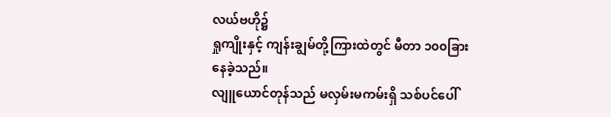လယ်ဗဟို၌
ရှုကျိုးနှင့် ကျန်းချွမ်တို့ကြားထဲတွင် မီတာ ၁၀၀ခြားနေခဲ့သည်။
လျူယောင်တုန်သည် မလှမ်းမကမ်းရှိ သစ်ပင်ပေါ်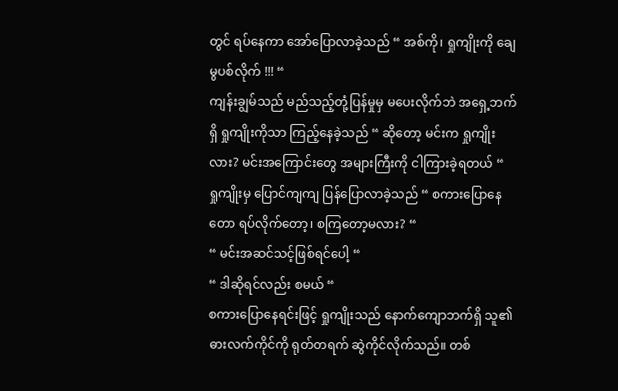တွင် ရပ်နေကာ အော်ပြောလာခဲ့သည် “ အစ်ကို၊ ရှုကျိုးကို ချေမွပစ်လိုက် !!! “
ကျန်းချွမ်သည် မည်သည့်တုံ့ပြန်မှုမှ မပေးလိုက်ဘဲ အရှေ့ဘက်ရှိ ရှုကျိုးကိုသာ ကြည့်နေခဲ့သည် “ ဆိုတော့ မင်းက ရှုကျိုးလား? မင်းအကြောင်းတွေ အများကြီးကို ငါကြားခဲ့ရတယ် “
ရှုကျိုးမှ ပြောင်ကျကျ ပြန်ပြောလာခဲ့သည် “ စကားပြောနေတော ရပ်လိုက်တော့၊ စကြတော့မလား? “
“ မင်းအဆင်သင့်ဖြစ်ရင်ပေါ့ “
“ ဒါဆိုရင်လည်း စမယ် “
စကားပြောနေရင်းဖြင့် ရှုကျိုးသည် နောက်ကျောဘက်ရှိ သူ၏ဓားလက်ကိုင်ကို ရုတ်တရက် ဆွဲကိုင်လိုက်သည်။ တစ်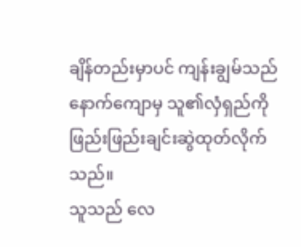ချိန်တည်းမှာပင် ကျန်းချွမ်သည် နောက်ကျောမှ သူ၏လှံရှည်ကို ဖြည်းဖြည်းချင်းဆွဲထုတ်လိုက်သည်။
သူသည် လေ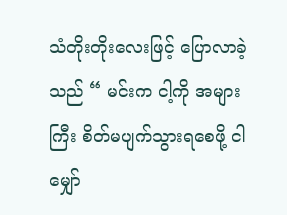သံတိုးတိုးလေးဖြင့် ပြောလာခဲ့သည် “ မင်းက ငါ့ကို အများကြီး စိတ်မပျက်သွားရစေဖို့ ငါမျှော်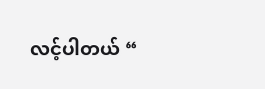လင့်ပါတယ် “